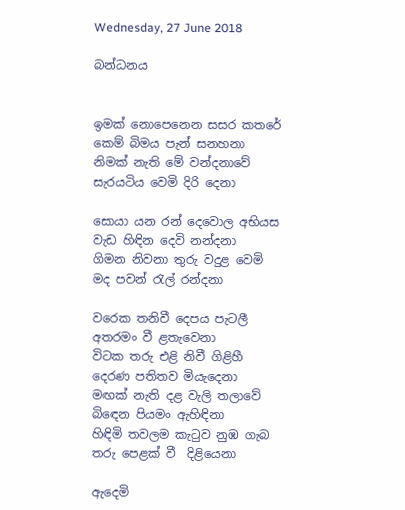Wednesday, 27 June 2018

බන්ධනය


ඉමක් නොපෙනෙන සසර කතරේ
කෙම් බිමය පැන් සනහනා
නිමක් නැති මේ වන්දනාවේ
සැරයටිය වෙමි දිරි දෙනා

සොයා යන රන් දෙවොල අභියස
වැඩ හිඳින දෙවි නන්දනා
ගිමන නිවනා තුරු වදුළ වෙමි
මද පවන් රැල් රන්දනා

වරෙක තනිවී දෙපය පැටලී
අතරමං වී ළතැවෙනා
විටක තරු එළි නිවී ගිළිහී
දෙරණ පතිතව මියැදෙනා
මඟක් නැති දළ වැලි තලාවේ
බිඳෙන පියමං ඇහිඳිනා
හිඳිමි තවලම කැටුව නුඹ ගැබ
තරු පෙළක් වී  දිළියෙනා

ඇදෙමි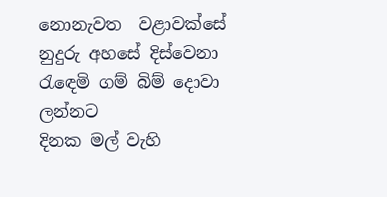නොනැවත  වළාවක්සේ
නුදුරු අහසේ දිස්වෙනා
රැඳෙමි ගම් බිම් දොවා ලන්නට
දිනක මල් වැහි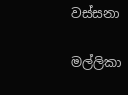වස්සනා

මල්ලිකා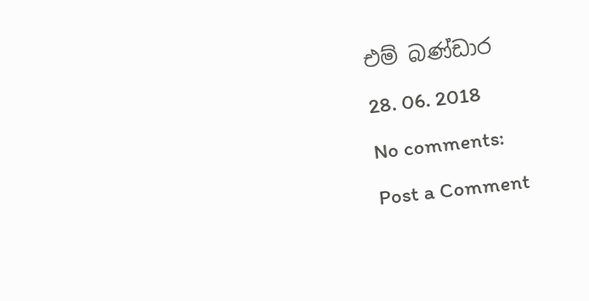එම් බණ්ඩාර

28. 06. 2018

No comments:

Post a Comment